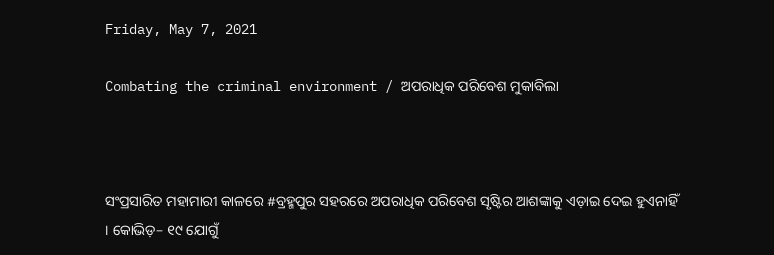Friday, May 7, 2021

Combating the criminal environment / ଅପରାଧିକ ପରିବେଶ ମୁକାବିଲା



ସଂପ୍ରସାରିତ ମହାମାରୀ କାଳରେ #ବ୍ରହ୍ମପୁର ସହରରେ ଅପରାଧିକ ପରିବେଶ ସୃଷ୍ଟିର ଆଶଙ୍କାକୁ ଏଡ଼ାଇ ଦେଇ ହୁଏନାହିଁ । କୋଭିଡ଼– ୧୯ ଯୋଗୁଁ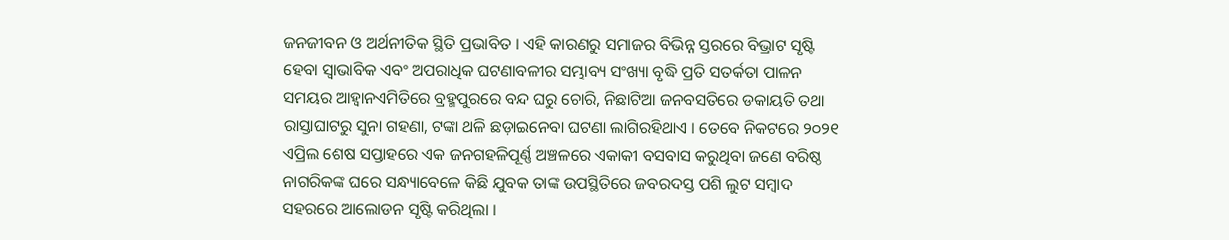ଜନଜୀବନ ଓ ଅର୍ଥନୀତିକ ସ୍ଥିତି ପ୍ରଭାବିତ । ଏହି କାରଣରୁ ସମାଜର ବିଭିନ୍ନ ସ୍ତରରେ ବିଭ୍ରାଟ ସୃଷ୍ଟି ହେବା ସ୍ଵାଭାବିକ ଏବଂ ଅପରାଧିକ ଘଟଣାବଳୀର ସମ୍ଭାବ୍ୟ ସଂଖ୍ୟା ବୃଦ୍ଧି ପ୍ରତି ସତର୍କତା ପାଳନ ସମୟର ଆହ୍ଵାନଏମିତିରେ ବ୍ରହ୍ମପୁରରେ ବନ୍ଦ ଘରୁ ଚୋରି, ନିଛାଟିଆ ଜନବସତିରେ ଡକାୟତି ତଥା ରାସ୍ତାଘାଟରୁ ସୁନା ଗହଣା, ଟଙ୍କା ଥଳି ଛଡ଼ାଇନେବା ଘଟଣା ଲାଗିରହିଥାଏ । ତେବେ ନିକଟରେ ୨୦୨୧ ଏପ୍ରିଲ ଶେଷ ସପ୍ତାହରେ ଏକ ଜନଗହଳିପୂର୍ଣ୍ଣ ଅଞ୍ଚଳରେ ଏକାକୀ ବସବାସ କରୁଥିବା ଜଣେ ବରିଷ୍ଠ ନାଗରିକଙ୍କ ଘରେ ସନ୍ଧ୍ୟାବେଳେ କିଛି ଯୁବକ ତାଙ୍କ ଉପସ୍ଥିତିରେ ଜବରଦସ୍ତ ପଶି ଲୁଟ ସମ୍ବାଦ ସହରରେ ଆଲୋଡନ ସୃଷ୍ଟି କରିଥିଲା ।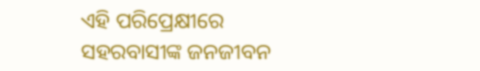ଏହି ପରିପ୍ରେକ୍ଷୀରେ ସହରବାସୀଙ୍କ ଜନଜୀବନ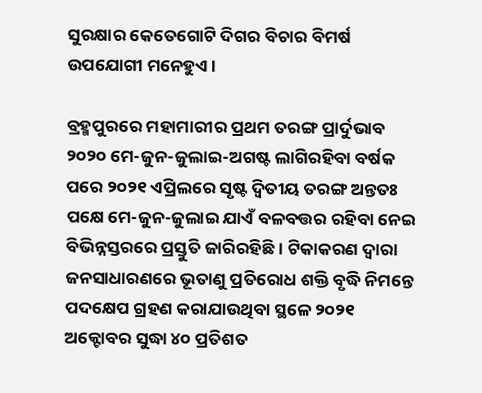ସୁରକ୍ଷାର କେତେଗୋଟି ଦିଗର ବିଚାର ବିମର୍ଷ ଉପଯୋଗୀ ମନେହୁଏ ।

ବ୍ରହ୍ମପୁରରେ ମହାମାରୀର ପ୍ରଥମ ତରଙ୍ଗ ପ୍ରାର୍ଦୁଭାବ ୨୦୨୦ ମେ-ଜୁନ-ଜୁଲାଇ-ଅଗଷ୍ଟ ଲାଗିରହିବା ବର୍ଷକ ପରେ ୨୦୨୧ ଏପ୍ରିଲରେ ସୃଷ୍ଟ ଦ୍ଵିତୀୟ ତରଙ୍ଗ ଅନ୍ତତଃ ପକ୍ଷେ ମେ-ଜୁନ-ଜୁଲାଇ ଯାଏଁ ବଳବତ୍ତର ରହିବା ନେଇ ବିଭିନ୍ନସ୍ତରରେ ପ୍ରସ୍ତୁତି ଜାରିରହିଛି । ଟିକାକରଣ ଦ୍ୱାରା ଜନସାଧାରଣରେ ଭୂତାଣୁ ପ୍ରତିରୋଧ ଶକ୍ତି ବୃଦ୍ଧି ନିମନ୍ତେ ପଦକ୍ଷେପ ଗ୍ରହଣ କରାଯାଉଥିବା ସ୍ଥଳେ ୨୦୨୧ ଅକ୍ଟୋବର ସୁଦ୍ଧା ୪୦ ପ୍ରତିଶତ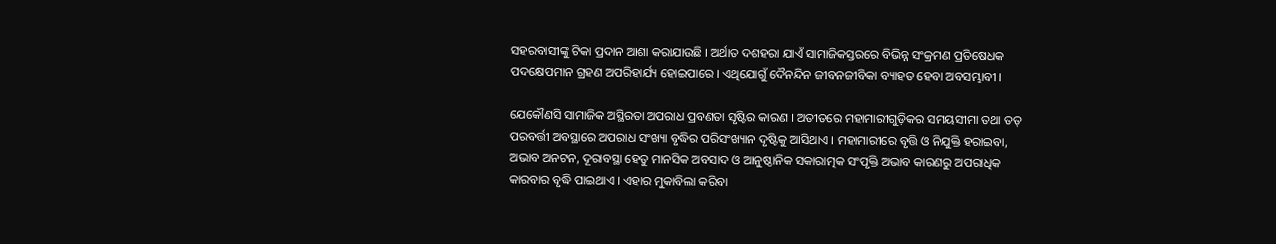ସହରବାସୀଙ୍କୁ ଟିକା ପ୍ରଦାନ ଆଶା କରାଯାଉଛି । ଅର୍ଥାତ ଦଶହରା ଯାଏଁ ସାମାଜିକସ୍ତରରେ ବିଭିନ୍ନ ସଂକ୍ରମଣ ପ୍ରତିଷେଧକ ପଦକ୍ଷେପମାନ ଗ୍ରହଣ ଅପରିହାର୍ଯ୍ୟ ହୋଇପାରେ । ଏଥିଯୋଗୁଁ ଦୈନନ୍ଦିନ ଜୀବନଜୀବିକା ବ୍ୟାହତ ହେବା ଅବସମ୍ଭାବୀ ।

ଯେକୌଣସି ସାମାଜିକ ଅସ୍ଥିରତା ଅପରାଧ ପ୍ରବଣତା ସୃଷ୍ଟିର କାରଣ । ଅତୀତରେ ମହାମାରୀଗୁଡ଼ିକର ସମୟସୀମା ତଥା ତତ୍ ପରବର୍ତ୍ତୀ ଅବସ୍ଥାରେ ଅପରାଧ ସଂଖ୍ୟା ବୃଦ୍ଧିର ପରିସଂଖ୍ୟାନ ଦୃଷ୍ଟିକୁ ଆସିଥାଏ । ମହାମାରୀରେ ବୃତ୍ତି ଓ ନିଯୁକ୍ତି ହରାଇବା, ଅଭାବ ଅନଟନ, ଦୂରାବସ୍ଥା ହେତୁ ମାନସିକ ଅବସାଦ ଓ ଆନୁଷ୍ଠାନିକ ସକାରାତ୍ମକ ସଂପୃକ୍ତି ଅଭାବ କାରଣରୁ ଅପରାଧିକ କାରବାର ବୃଦ୍ଧି ପାଇଥାଏ । ଏହାର ମୁକାବିଲା କରିବା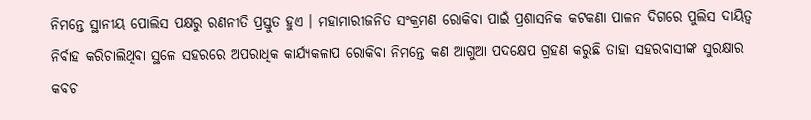ନିମନ୍ତେ ସ୍ଥାନୀୟ ପୋଲିସ ପକ୍ଷରୁ ରଣନୀତି ପ୍ରସ୍ତୁତ ହୁଏ । ମହାମାରୀଜନିତ ସଂକ୍ରମଣ ରୋକିବା ପାଇଁ ପ୍ରଶାସନିକ କଟକଣା ପାଳନ ଦିଗରେ ପୁଲିସ ଦାୟିତ୍ୱ ନିର୍ବାହ କରିଚାଲିଥିବା ସ୍ଥଳେ ସହରରେ ଅପରାଧିକ କାର୍ଯ୍ୟକଳାପ ରୋକିବା ନିମନ୍ତେ କଣ ଆଗୁଆ ପଦକ୍ଷେପ ଗ୍ରହଣ କରୁଛି ତାହା ସହରବାସୀଙ୍କ ସୁରକ୍ଷାର କବଚ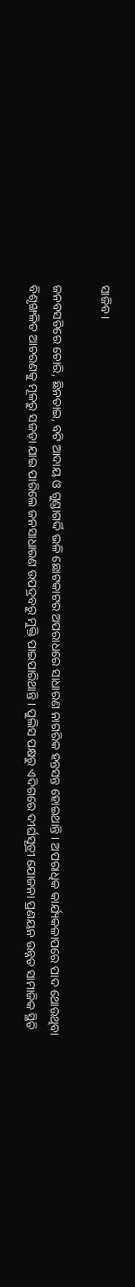ସାଜିବ ।

ଜନବସତିରେ ଚୋରି, ଛିନତାଇ, ବଟି ଆଦାୟ ଓ ଗୁଣ୍ଡାଗର୍ଦ୍ଦି ଭଳି ଛୋଟକାଟର ଅପରାଧରେ ସାଧାରଣ ନାଗରିକ ହନ୍ତସନ୍ତ ହୋଇଥାନ୍ତି । ଅପରାଧିକ କାର୍ଯ୍ୟକଳାପରେ ପାଦ ଥୋଉଥିବା ବିଶୃଙ୍ଖଳିତ ଆଚରଣକୁ ମୂଳରୁ ସଜଡ଼ା ଯାଇ ପାରିଲେ ଜନସାଧାରଣ ଉପଦ୍ରବରୁ ମୁକ୍ତି ପାଇପାରିଥାନ୍ତି । ପୁଲିସ ପକ୍ଷରୁ ଏଦିଗରେ ଦୀର୍ଘସୂତ୍ରୀ ଯୋଜନା ପ୍ରଣୟନ ଉନ୍ନତ ସାମାଜିକ ସ୍ଥିତି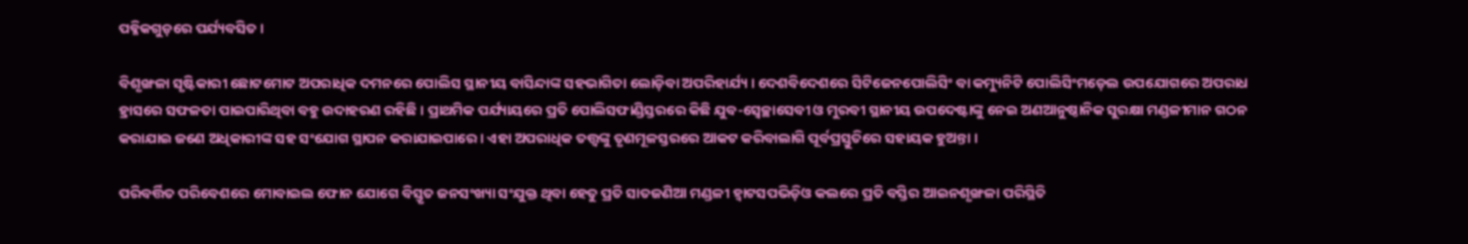ପବ୍ଳିକଗୁଡ଼ରେ ପର୍ଯ୍ୟବସିତ ।

ବିଶୃଙ୍ଖଳା ସୃଷ୍ଟିକାରୀ ଛୋଟମୋଟ ଅପରାଧିକ ଦମନରେ ପୋଲିସ ସ୍ଥାନୀୟ ବାସିନ୍ଦାଙ୍କ ସହଭାଗିତା ଲୋଡ଼ିବା ଅପରିହାର୍ଯ୍ୟ । ଦେଶବିଦେଶରେ ସିଟିଜେନପୋଲିସିଂ ବା କମ୍ୟୁନିଟି ପୋଲିସିଂମଡ଼େଲ ଉପଯୋଗରେ ଅପରାଧ ହ୍ରାସରେ ସଫଳତା ପାଇପାରିଥିବା ବହୁ ଉଦାହରଣ ରହିଛି । ପ୍ରାଥମିକ ପର୍ଯ୍ୟାୟରେ ପ୍ରତି ପୋଲିସଫାଣ୍ଡିସ୍ତରରେ କିଛି ଯୁବ-ସ୍ୱେଚ୍ଛାସେବୀ ଓ ମୁରବୀ ସ୍ଥାନୀୟ ଉପଦେଷ୍ଟାଙ୍କୁ ନେଇ ଅଣଆନୁଷ୍ଠାନିକ ସୁରକ୍ଷା ମଣ୍ଡଳୀମାନ ଗଠନ କରାଯାଇ ଜଣେ ଅଧିକାରୀଙ୍କ ସହ ସଂଯୋଗ ସ୍ଥାପନ କରାଯାଇପାରେ । ଏହା ଅପରାଧିକ ତତ୍ତ୍ୱଙ୍କୁ ତୃଣମୂଳସ୍ତରରେ ଆକଟ କରିବାଲାଗି ପୂର୍ବପ୍ରସ୍ତୁତିରେ ସହାୟକ ହୁଅନ୍ତା ।

ପରିବର୍ତ୍ତିତ ପରିବେଶରେ ମୋବାଇଲ ଫୋନ ଯୋଗେ ବିସ୍ତୃତ ଜନସଂଖ୍ୟା ସଂଯୁକ୍ତ ଥିବା ହେତୁ ପ୍ରତି ସାତଜଣିଆ ମଣ୍ଡଳୀ ହ୍ୱାଟସପଭିଡ଼ିଓ କଲରେ ପ୍ରତି ବସ୍ତିର ଆଇନଶୃଙ୍ଖଳା ପରିସ୍ଥିତି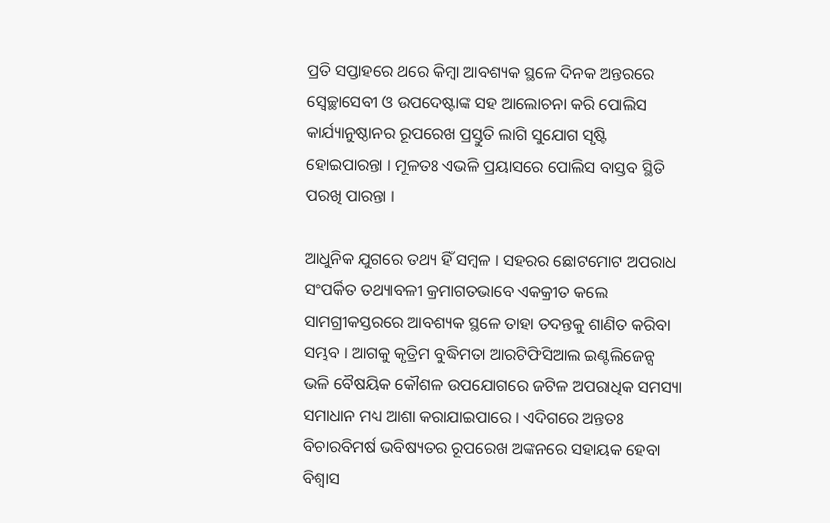ପ୍ରତି ସପ୍ତାହରେ ଥରେ କିମ୍ବା ଆବଶ୍ୟକ ସ୍ଥଳେ ଦିନକ ଅନ୍ତରରେ ସ୍ୱେଚ୍ଛାସେବୀ ଓ ଉପଦେଷ୍ଟାଙ୍କ ସହ ଆଲୋଚନା କରି ପୋଲିସ କାର୍ଯ୍ୟାନୁଷ୍ଠାନର ରୂପରେଖ ପ୍ରସ୍ତୁତି ଲାଗି ସୁଯୋଗ ସୃଷ୍ଟି ହୋଇପାରନ୍ତା । ମୂଳତଃ ଏଭଳି ପ୍ରୟାସରେ ପୋଲିସ ବାସ୍ତବ ସ୍ଥିତି ପରଖି ପାରନ୍ତା ।

ଆଧୁନିକ ଯୁଗରେ ତଥ୍ୟ ହିଁ ସମ୍ବଳ । ସହରର ଛୋଟମୋଟ ଅପରାଧ ସଂପର୍କିତ ତଥ୍ୟାବଳୀ କ୍ରମାଗତଭାବେ ଏକକ୍ରୀତ କଲେ ସାମଗ୍ରୀକସ୍ତରରେ ଆବଶ୍ୟକ ସ୍ଥଳେ ତାହା ତଦନ୍ତକୁ ଶାଣିତ କରିବା ସମ୍ଭବ । ଆଗକୁ କୃତ୍ରିମ ବୁଦ୍ଧିମତା ଆରଟିଫିସିଆଲ ଇଣ୍ଟଲିଜେନ୍ସ ଭଳି ବୈଷୟିକ କୌଶଳ ଉପଯୋଗରେ ଜଟିଳ ଅପରାଧିକ ସମସ୍ୟା ସମାଧାନ ମଧ୍ୟ ଆଶା କରାଯାଇପାରେ । ଏଦିଗରେ ଅନ୍ତତଃ ବିଚାରବିମର୍ଷ ଭବିଷ୍ୟତର ରୂପରେଖ ଅଙ୍କନରେ ସହାୟକ ହେବା ବିଶ୍ଵାସ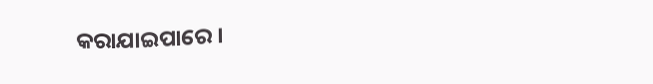କରାଯାଇପାରେ ।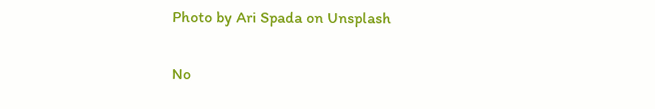Photo by Ari Spada on Unsplash

No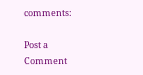comments:

Post a Comment